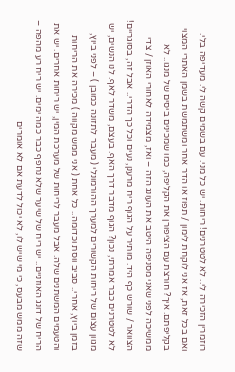רוזמרין הזכירה לי.. לא לטטרנים! ריחות. יש כל מני. עם בשמים קשה לי. מעדיפה בלי. ואם בכל זאת, אז אני לוקחת לימון / תפוז או הדר אחר ומשתמשת בשמן האתרי המצוי בקליפתם. איך? חורצת עם הציפורן את הקליפה, כמו שמכינים ביסים של מנגו.. לא ממשיכה לפני שאני מסניפה היטב את העונג הזה – ואז, מצמידה לאחורי האוזן / צדי הצוואר / שורש כף היד. מותיר על הגוף ריח מרענן, נעים וכל כך הדרי.. אבל זה, בסוגריים! לא לטטרנים כבר אמרתי, נכון? הגוף מדבר דרך האף. בעצם, משדר לאף. לנו הנשים, יש מגוון עצום של ריחות הקשורים למערך ההורמונלי ( מעבר לתזונה כמובן ) – לפני ביוץ, בזמן ביוץ, אחרי.. סביב ווסת וכדומה.. כל אחת ( אני ממש מקווה ) מכירה את הריחות והטעמים המשתנים שלה. אבל מעבר לריחות של מערכת המין, יש ריחות אחרים. יש את הריח של דונג האוזניים.. יש ריח של שיער שלא נחפף כבר כמה ימים. יש ריח רע מהפה – שזה ממש מבעס, כי מי שיש לו, לא יכול לדעת אם לא אומרים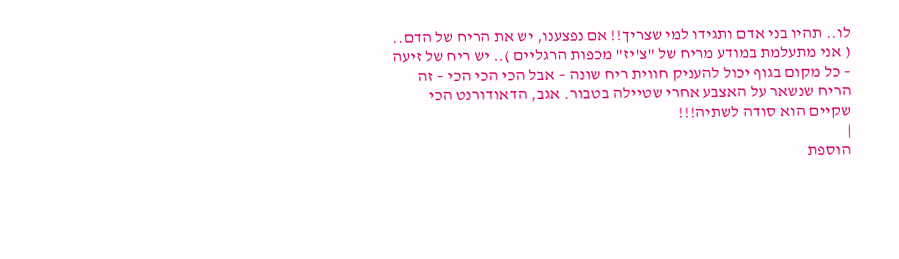לו.. תהיו בני אדם ותגידו למי שצריך!! אם נפצענו, יש את הריח של הדם.. ( אני מתעלמת במודע מריח של "צ'יז" מכפות הרגליים ).. יש ריח של זיעה – כל מקום בגוף יכול להעניק חווית ריח שונה – אבל הכי הכי הכי – זה הריח שנשאר על האצבע אחרי שטיילה בטבור. אגב, הדאודורנט הכי שקיים הוא סודה לשתיה!!!
|
הוספת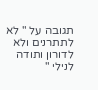תגובה על " לא לתתרנים ולא לדורון ותודה לנילי "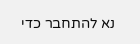נא להתחבר כדי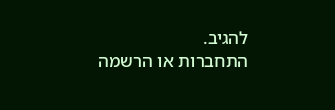להגיב.
התחברות או הרשמה